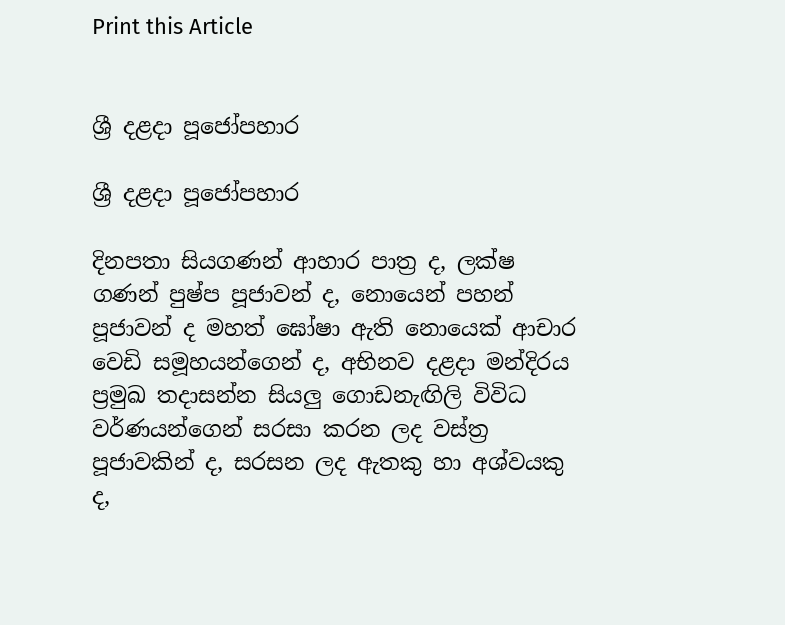Print this Article


ශ්‍රී දළදා පූජෝපහාර

ශ්‍රී දළදා පූජෝපහාර

දිනපතා සියගණන් ආහාර පාත්‍ර ද, ලක්ෂ ගණන් පුෂ්ප පූජාවන් ද, නොයෙන් පහන් පූජාවන් ද මහත් ඝෝෂා ඇති නොයෙක් ආචාර වෙඩි සමූහයන්ගෙන් ද, අභිනව දළදා මන්දිරය ප්‍රමුඛ තදාසන්න සියලු ගොඩනැඟිලි විවිධ වර්ණයන්ගෙන් සරසා කරන ලද වස්ත්‍ර පූජාවකින් ද, සරසන ලද ඇතකු හා අශ්වයකු ද,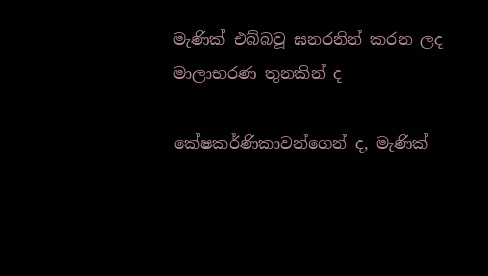මැණික් එබ්බවූ ඝනරනින් කරන ලද මාලාභරණ තුනකින් ද

කේෂකර්ණිකාවන්ගෙන් ද, මැණික්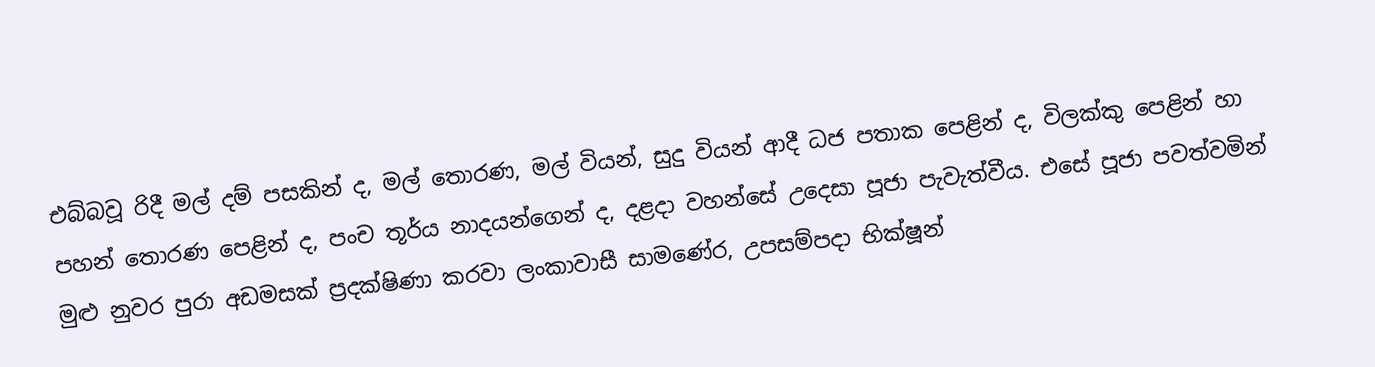එබ්බවූ රිදී මල් දම් පසකින් ද, මල් තොරණ, මල් වියන්, සුදු වියන් ආදී ධජ පතාක පෙළින් ද, විලක්කු පෙළින් හා පහන් තොරණ පෙළින් ද, පංච තූර්ය නාදයන්ගෙන් ද, දළදා වහන්සේ උදෙසා පූජා පැවැත්වීය. එසේ පූජා පවත්වමින් මුළු නුවර පුරා අඩමසක් ප්‍රදක්ෂිණා කරවා ලංකාවාසී සාමණේර, උපසම්පදා භික්ෂූන්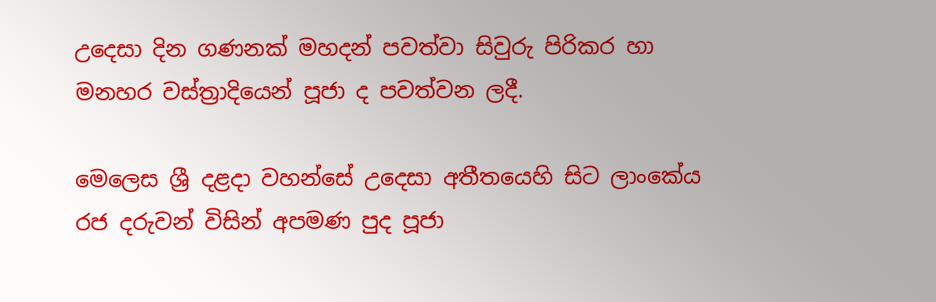උදෙසා දින ගණනක් මහදන් පවත්වා සිවුරු පිරිකර හා මනහර වස්ත්‍රාදියෙන් පූජා ද පවත්වන ලදී.

මෙලෙස ශ්‍රී දළදා වහන්සේ උදෙසා අතීතයෙහි සිට ලාංකේය රජ දරුවන් විසින් අපමණ පුද පූජා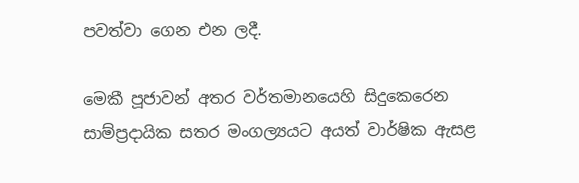පවත්වා ගෙන එන ලදී.

මෙකී පූජාවන් අතර වර්තමානයෙහි සිදුකෙරෙන සාම්ප්‍රදායික සතර මංගල්‍යයට අයත් වාර්ෂික ඇසළ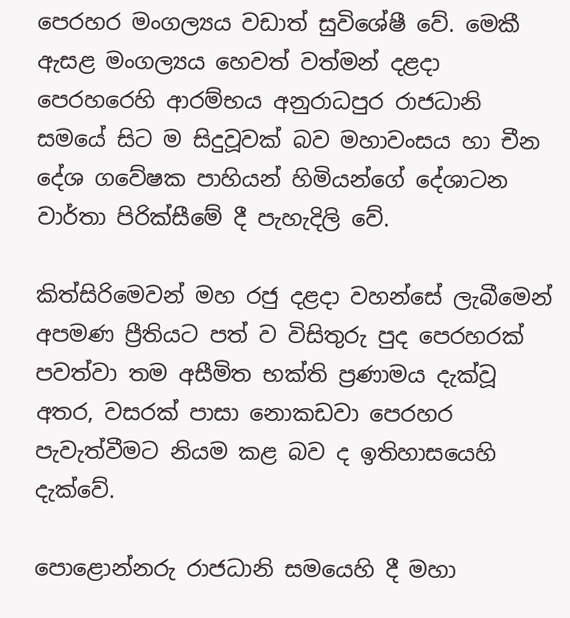පෙරහර මංගල්‍යය වඩාත් සුවිශේෂී වේ. මෙකී ඇසළ මංගල්‍යය හෙවත් වත්මන් දළදා පෙරහරෙහි ආරම්භය අනුරාධපුර රාජධානි සමයේ සිට ම සිදුවූවක් බව මහාවංසය හා චීන දේශ ගවේෂක පාහියන් හිමියන්ගේ දේශාටන වාර්තා පිරික්සීමේ දී පැහැදිලි වේ.

කිත්සිරිමෙවන් මහ රජු දළදා වහන්සේ ලැබීමෙන් අපමණ ප්‍රීතියට පත් ව විසිතුරු පුද පෙරහරක් පවත්වා තම අසීමිත භක්ති ප්‍රණාමය දැක්වූ අතර, වසරක් පාසා නොකඩවා පෙරහර පැවැත්වීමට නියම කළ බව ද ඉතිහාසයෙහි දැක්වේ.

පොළොන්නරු රාජධානි සමයෙහි දී මහා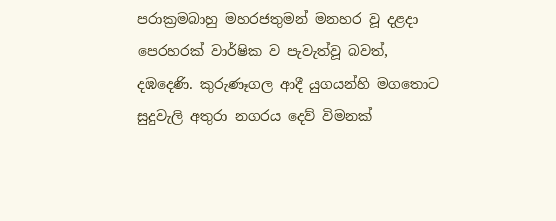පරාක්‍රමබාහු මහරජතුමන් මනහර වූ දළදා පෙරහරක් වාර්ෂික ව පැවැත්වූ බවත්, දඹදෙණි. කුරුණෑගල ආදී යුගයන්හි මගතොට සුදුවැලි අතුරා නගරය දෙව් විමනක්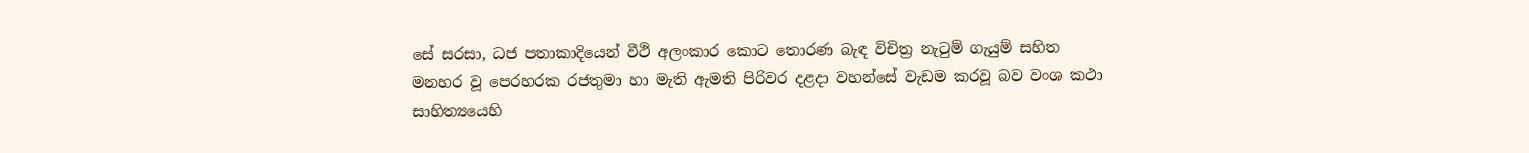සේ සරසා, ධජ පතාකාදියෙන් වීථි අලංකාර කොට තොරණ බැඳ විචිත්‍ර නැටුම් ගැයුම් සහිත මනහර වූ පෙරහරක රජතුමා හා මැති ඇමති පිරිවර දළදා වහන්සේ වැඩම කරවූ බව වංශ කථා සාහිත්‍යයෙහි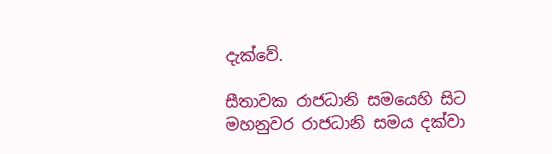දැක්වේ.

සීතාවක රාජධානි සමයෙහි සිට මහනුවර රාජධානි සමය දක්වා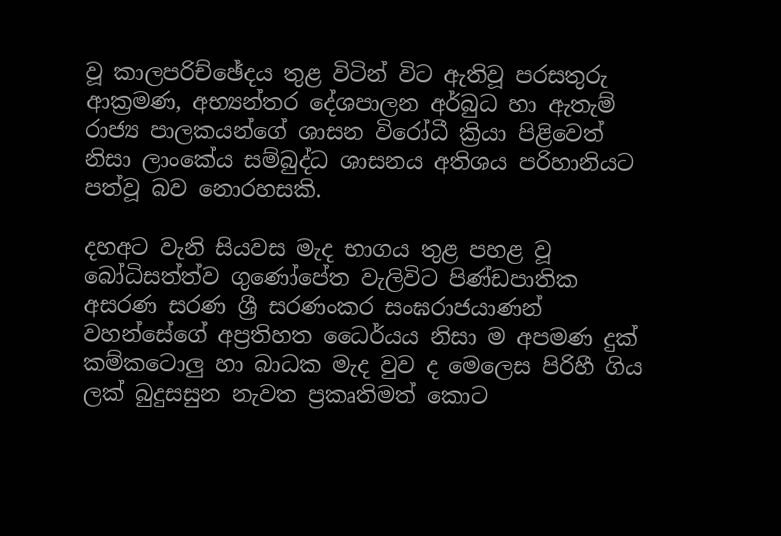වූ කාලපරිච්ඡේදය තුළ විටින් විට ඇතිවූ පරසතුරු ආක්‍රමණ, අභ්‍යන්තර දේශපාලන අර්බුධ හා ඇතැම් රාජ්‍ය පාලකයන්ගේ ශාසන විරෝධී ක්‍රියා පිළිවෙත් නිසා ලාංකේය සම්බුද්ධ ශාසනය අතිශය පරිහානියට පත්වූ බව නොරහසකි.

දහඅට වැනි සියවස මැද භාගය තුළ පහළ වූ බෝධිසත්ත්ව ගුණෝපේත වැලිවිට පිණ්ඩපාතික අසරණ සරණ ශ්‍රී සරණංකර සංඝරාජයාණන් වහන්සේගේ අප්‍රතිහත ධෛර්යය නිසා ම අපමණ දුක් කම්කටොලු හා බාධක මැද වුව ද මෙලෙස පිරිහී ගිය ලක් බුදුසසුන නැවත ප්‍රකෘතිමත් කොට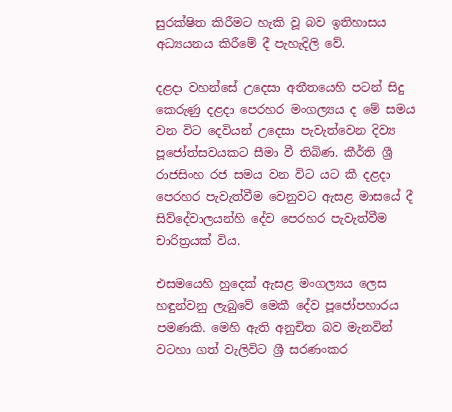සුරක්ෂිත කිරීමට හැකි වූ බව ඉතිහාසය අධ්‍යයනය කිරීමේ දී පැහැදිලි වේ.

දළදා වහන්සේ උදෙසා අතීතයෙහි පටන් සිදු කෙරුණු දළදා පෙරහර මංගල්‍යය ද මේ සමය වන විට දෙවියන් උදෙසා පැවැත්වෙන දිව්‍ය පූජෝත්සවයකට සීමා වී තිබිණ. කීර්ති ශ්‍රී රාජසිංහ රජ සමය වන විට යට කී දළදා පෙරහර පැවැත්වීම වෙනුවට ඇසළ මාසයේ දී සිව්දේවාලයන්හි දේව පෙරහර පැවැත්වීම චාරිත්‍රයක් විය.

එසමයෙහි හුදෙක් ඇසළ මංගල්‍යය ලෙස හඳුන්වනු ලැබුවේ මෙකී දේව පූජෝපහාරය පමණකි. මෙහි ඇති අනුචිත බව මැනවින් වටහා ගත් වැලිවිට ශ්‍රී සරණංකර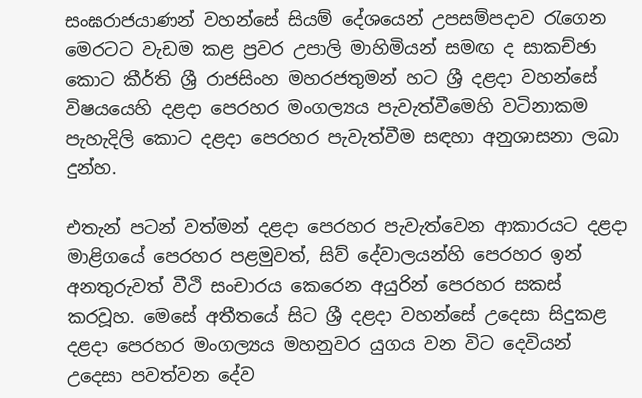සංඝරාජයාණන් වහන්සේ සියම් දේශයෙන් උපසම්පදාව රැගෙන මෙරටට වැඩම කළ ප්‍රවර උපාලි මාහිමියන් සමඟ ද සාකච්ඡා කොට කීර්ති ශ්‍රී රාජසිංහ මහරජතුමන් හට ශ්‍රී දළදා වහන්සේ විෂයයෙහි දළදා පෙරහර මංගල්‍යය පැවැත්වීමෙහි වටිනාකම පැහැදිලි කොට දළදා පෙරහර පැවැත්වීම සඳහා අනුශාසනා ලබා දුන්හ.

එතැන් පටන් වත්මන් දළදා පෙරහර පැවැත්වෙන ආකාරයට දළදා මාළිගයේ පෙරහර පළමුවත්, සිව් දේවාලයන්හි පෙරහර ඉන් අනතුරුවත් වීථි සංචාරය කෙරෙන අයුරින් පෙරහර සකස් කරවූහ. මෙසේ අතීතයේ සිට ශ්‍රී දළදා වහන්සේ උදෙසා සිදුකළ දළදා පෙරහර මංගල්‍යය මහනුවර යුගය වන විට දෙවියන් උදෙසා පවත්වන දේව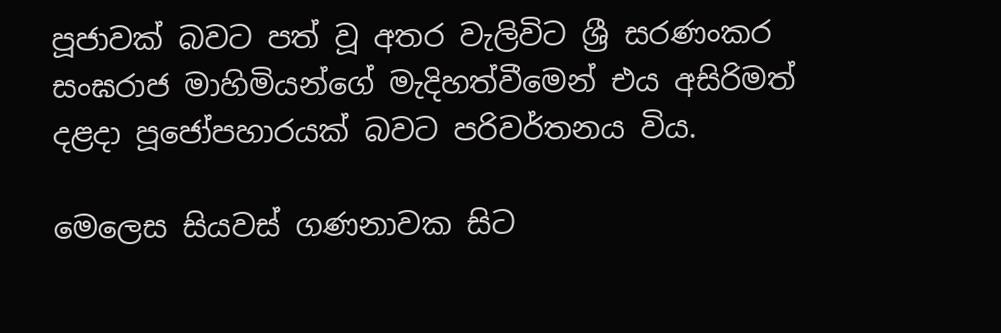පූජාවක් බවට පත් වූ අතර වැලිවිට ශ්‍රී සරණංකර සංඝරාජ මාහිමියන්ගේ මැදිහත්වීමෙන් එය අසිරිමත් දළදා පූජෝපහාරයක් බවට පරිවර්තනය විය.

මෙලෙස සියවස් ගණනාවක සිට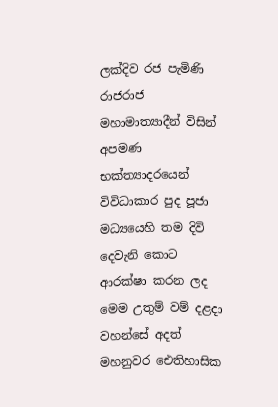ලක්දිව රජ පැමිණි රාජරාජ මහාමාත්‍යාදීන් විසින් අපමණ භක්ත්‍යාදරයෙන් විවිධාකාර පුද පූජා මධ්‍යයෙහි තම දිවි දෙවැනි කොට ආරක්ෂා කරන ලද මෙම උතුම් වම් දළදා වහන්සේ අදත් මහනුවර ඓතිහාසික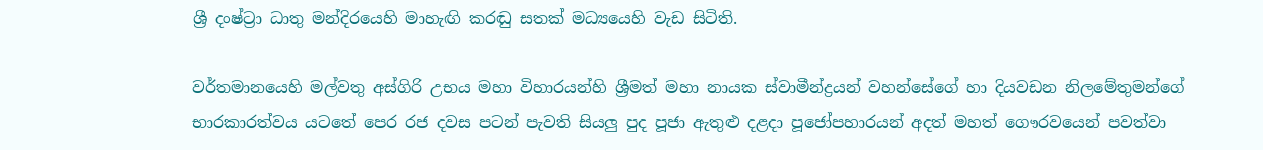ශ්‍රී දංෂ්ට්‍රා ධාතු මන්දිරයෙහි මාහැඟි කරඬු සතක් මධ්‍යයෙහි වැඩ සිටිති.

වර්තමානයෙහි මල්වතු අස්ගිරි උභය මහා විහාරයන්හි ශ්‍රීමත් මහා නායක ස්වාමීන්ද්‍රයන් වහන්සේගේ හා දියවඩන නිලමේතුමන්ගේ භාරකාරත්වය යටතේ පෙර රජ දවස පටන් පැවති සියලු පුද පූජා ඇතුළු දළදා පූජෝපහාරයන් අදත් මහත් ගෞරවයෙන් පවත්වා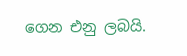ගෙන එනු ලබයි.